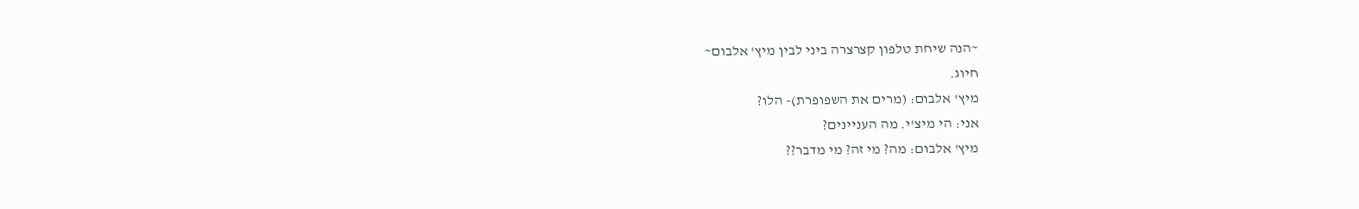~הנה שיחת טלפון קצרצרה ביני לבין מיץ' אלבום~
חיוג.
מיץ' אלבום: (מרים את השפופרת)- הלו?
אני: הי מיצ'י. מה העניינים?
מיץ' אלבום: מה? מי זה? מי מדבר??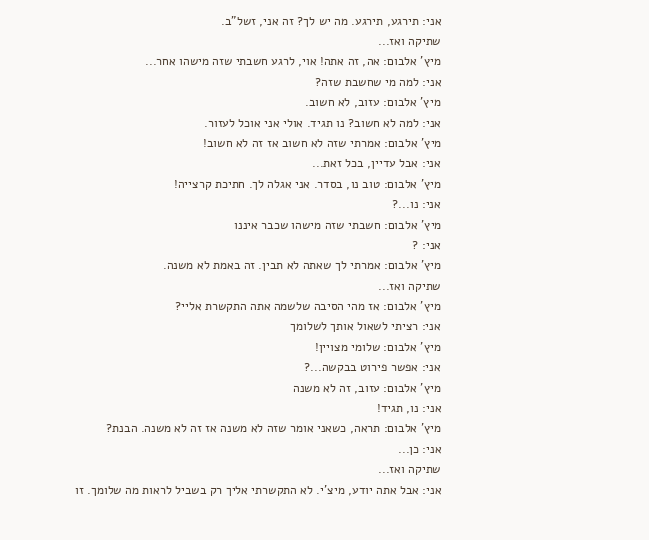אני: תירגע, תירגע. מה יש לך? זה אני, זשל"ב.
שתיקה ואז...
מיץ' אלבום: אה, זה אתה! אוי, לרגע חשבתי שזה מישהו אחר...
אני: למה מי שחשבת שזה?
מיץ' אלבום: עזוב, לא חשוב.
אני: למה לא חשוב? נו תגיד. אולי אני אוכל לעזור.
מיץ' אלבום: אמרתי שזה לא חשוב אז זה לא חשוב!
אני: אבל עדיין, בכל זאת...
מיץ' אלבום: טוב נו, בסדר. אני אגלה לך. חתיכת קרצייה!
אני: נו...?
מיץ' אלבום: חשבתי שזה מישהו שכבר איננו
אני: ?
מיץ' אלבום: אמרתי לך שאתה לא תבין. זה באמת לא משנה.
שתיקה ואז...
מיץ' אלבום: אז מהי הסיבה שלשמה אתה התקשרת אליי?
אני: רציתי לשאול אותך לשלומך
מיץ' אלבום: שלומי מצויין!
אני: אפשר פירוט בבקשה...?
מיץ' אלבום: עזוב, זה לא משנה
אני: נו, תגיד!
מיץ' אלבום: תראה, כשאני אומר שזה לא משנה אז זה לא משנה. הבנת?
אני: כן...
שתיקה ואז...
אני: אבל אתה יודע, מיצ'י. לא התקשרתי אליך רק בשביל לראות מה שלומך. זו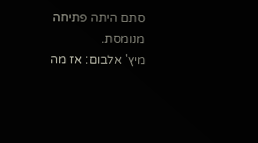סתם היתה פתיחה מנומסת.
מיץ' אלבום: אז מה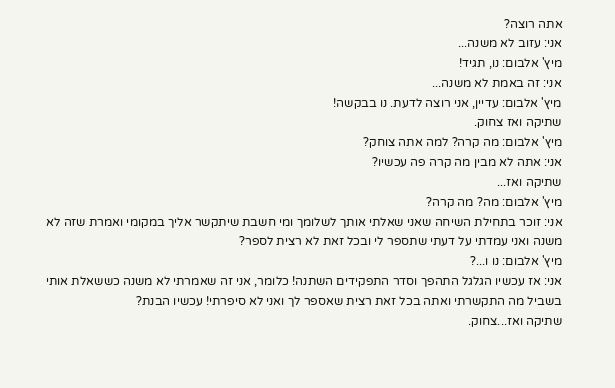אתה רוצה?
אני: עזוב לא משנה...
מיץ' אלבום: נו, תגיד!
אני: זה באמת לא משנה...
מיץ' אלבום: עדיין, אני רוצה לדעת. נו בבקשה!
שתיקה ואז צחוק.
מיץ' אלבום: מה קרה? למה אתה צוחק?
אני: אתה לא מבין מה קרה פה עכשיו?
שתיקה ואז...
מיץ' אלבום: מה? מה קרה?
אני: זוכר בתחילת השיחה שאני שאלתי אותך לשלומך ומי חשבת שיתקשר אליך במקומי ואמרת שזה לא משנה ואני עמדתי על דעתי שתספר לי ובכל זאת לא רצית לספר?
מיץ' אלבום: נו ו...?
אני: אז עכשיו הגלגל התהפך וסדר התפקידים השתנה! כלומר, אני זה שאמרתי לא משנה כששאלת אותי בשביל מה התקשרתי ואתה בכל זאת רצית שאספר לך ואני לא סיפרתי! עכשיו הבנת?
שתיקה ואז...צחוק.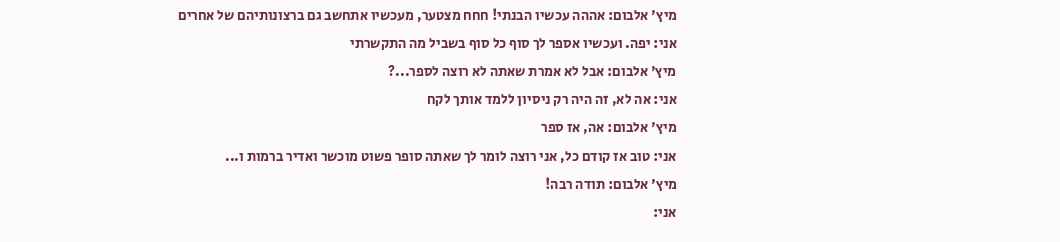מיץ' אלבום: אההה עכשיו הבנתי! חחח מצטער, מעכשיו אתחשב גם ברצונותיהם של אחרים
אני: יפה. ועכשיו אספר לך סוף כל סוף בשביל מה התקשרתי
מיץ' אלבום: אבל לא אמרת שאתה לא רוצה לספר...?
אני: אה לא, זה היה רק ניסיון ללמד אותך לקח
מיץ' אלבום: אה, אז ספר
אני: טוב אז קודם כל, אני רוצה לומר לך שאתה סופר פשוט מוכשר ואדיר ברמות ו...
מיץ' אלבום: תודה רבה!
אני: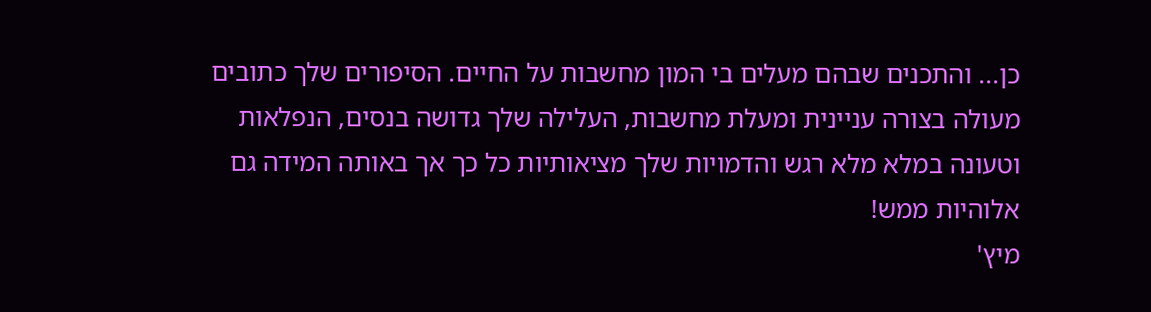כן... והתכנים שבהם מעלים בי המון מחשבות על החיים. הסיפורים שלך כתובים מעולה בצורה עניינית ומעלת מחשבות, העלילה שלך גדושה בנסים, הנפלאות וטעונה במלא מלא רגש והדמויות שלך מציאותיות כל כך אך באותה המידה גם אלוהיות ממש!
מיץ'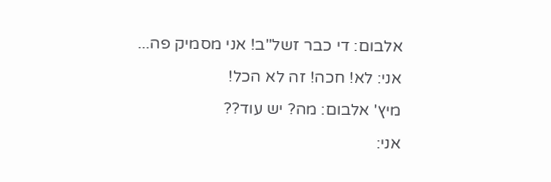אלבום: די כבר זשל"ב! אני מסמיק פה...
אני: לא! חכה! זה לא הכל!
מיץ' אלבום: מה? יש עוד??
אני: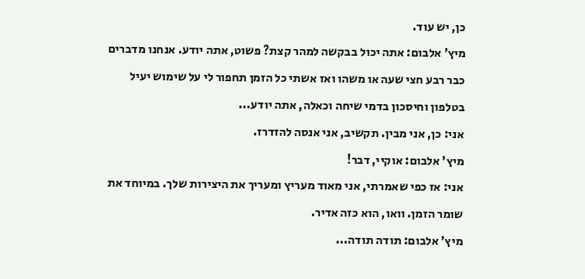כן, יש עוד.
מיץ' אלבום: אתה יכול בבקשה למהר קצת? פשוט, אתה יודע. אנחנו מדברים כבר רבע חצי שעה או משהו ואז אשתי כל הזמן תחפור לי על שימוש יעיל בטלפון וחיסכון בדמי שיחה וכאלה, אתה יודע...
אני: כן, אני מבין. תקשיב, אני אנסה להזדרז.
מיץ' אלבום: אוקיי, דבר!
אני: אז כפי שאמרתי, אני מאוד מעריץ ומעריך את היצירות שלך. במיוחד את שומר הזמן. וואו, הוא כזה אדיר.
מיץ' אלבום: תודה תודה...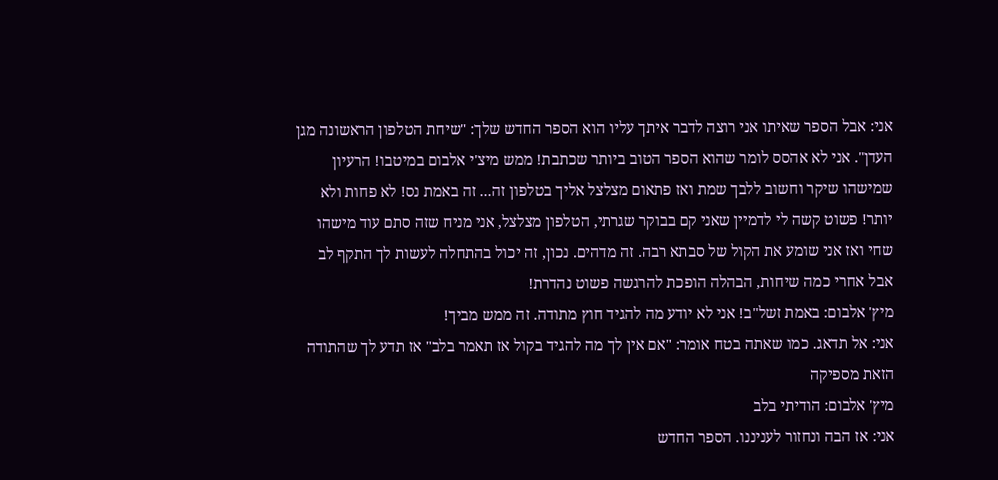אני: אבל הספר שאיתו אני רוצה לדבר איתך עליו הוא הספר החדש שלך: "שיחת הטלפון הראשונה מגן העדן". אני לא אהסס לומר שהוא הספר הטוב ביותר שכתבת! ממש מיצ'י אלבום במיטבו! הרעיון שמישהו שיקר וחשוב ללבך שמת ואז פתאום מצלצל אליך בטלפון זה... זה באמת נס! לא פחות ולא יותר! פשוט קשה לי לדמיין שאני קם בבוקר שגרתי, הטלפון מצלצל, אני מניח שזה סתם עוד מישהו שחי ואז אני שומע את הקול של סבתא רבה. זה מדהים. נכון, זה יכול בהתחלה לעשות לך התקף לב אבל אחרי כמה שיחות, הבהלה הופכת להרגשה פשוט נהדרת!
מיץ' אלבום: באמת זשל"ב! אני לא יודע מה להגיד חוץ מתודה. זה ממש מביך!
אני: אל תדאג. כמו שאתה בטח אומר: "אם אין לך מה להגיד בקול אז תאמר בלב" אז תדע לך שהתודה הזאת מספיקה
מיץ' אלבום: הודיתי בלב
אני: אז הבה ונחזור לעניננו. הספר החדש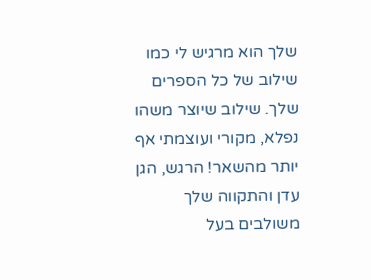שלך הוא מרגיש לי כמו שילוב של כל הספרים שלך. שילוב שיוצר משהו נפלא, מקורי ועוצמתי אף יותר מהשאר! הרגש, הגן עדן והתקווה שלך משולבים בעל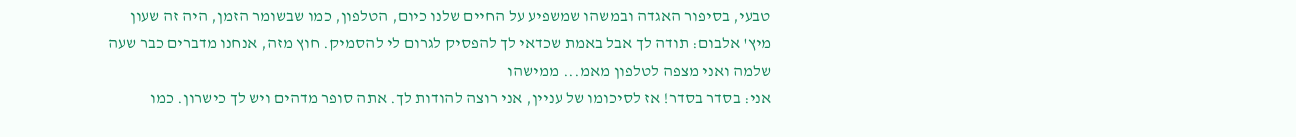טבעי, בסיפור האגדה ובמשהו שמשפיע על החיים שלנו כיום, הטלפון, כמו שבשומר הזמן, היה זה שעון
מיץ' אלבום: תודה לך אבל באמת שכדאי לך להפסיק לגרום לי להסמיק. חוץ מזה, אנחנו מדברים כבר שעה שלמה ואני מצפה לטלפון מאמ... ממישהו
אני: בסדר בסדר! אז לסיכומו של עניין, אני רוצה להודות לך. אתה סופר מדהים ויש לך כישרון. כמו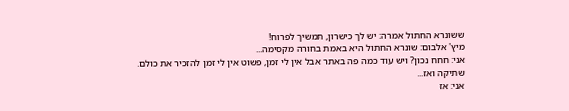ששונרא החתול אמרה: יש לך כישרון, תמשיך לפרוח!
מיץ' אלבום: שונרא החתול היא באמת בחורה מקסימה...
אני: חחח נכון? ויש עוד כמה פה באתר אבל אין לי זמן, פשוט אין לי זמן להזכיר את כולם.
שתיקה ואז...
אני: אז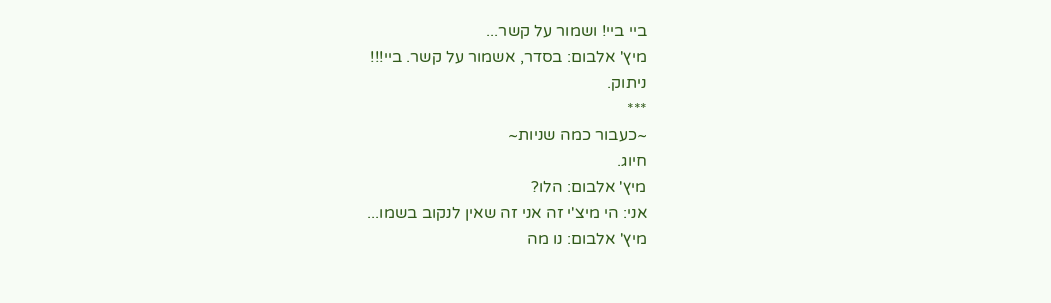ביי ביי! ושמור על קשר...
מיץ' אלבום: בסדר, אשמור על קשר. ביי!!!
ניתוק.
***
~כעבור כמה שניות~
חיוג.
מיץ' אלבום: הלו?
אני: הי מיצ'י זה אני זה שאין לנקוב בשמו...
מיץ' אלבום: נו מה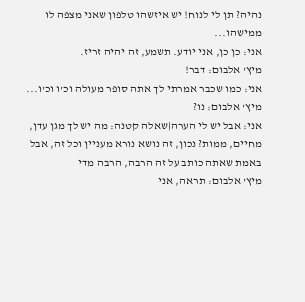נהיה? תן לי לנוח! יש איזשהו טלפון שאני מצפה לו ממישהו...
אני: כן כן, אני יודע. תשמע, זה יהיה זריז.
מיץ' אלבום: דבר!
אני: כמו שכבר אמרתי לך אתה סופר מעולה וכ'ו וכ'ו...
מיץ' אלבום: נו?
אני: אבל יש לי הערה|שאלה קטנה: מה יש לך מגן עדן, מחיים, ממות? נכון, זה נושא נורא מעניין וכל זה, אבל באמת שאתה כותב על זה הרבה, הרבה מדי
מיץ' אלבום: תראה, אני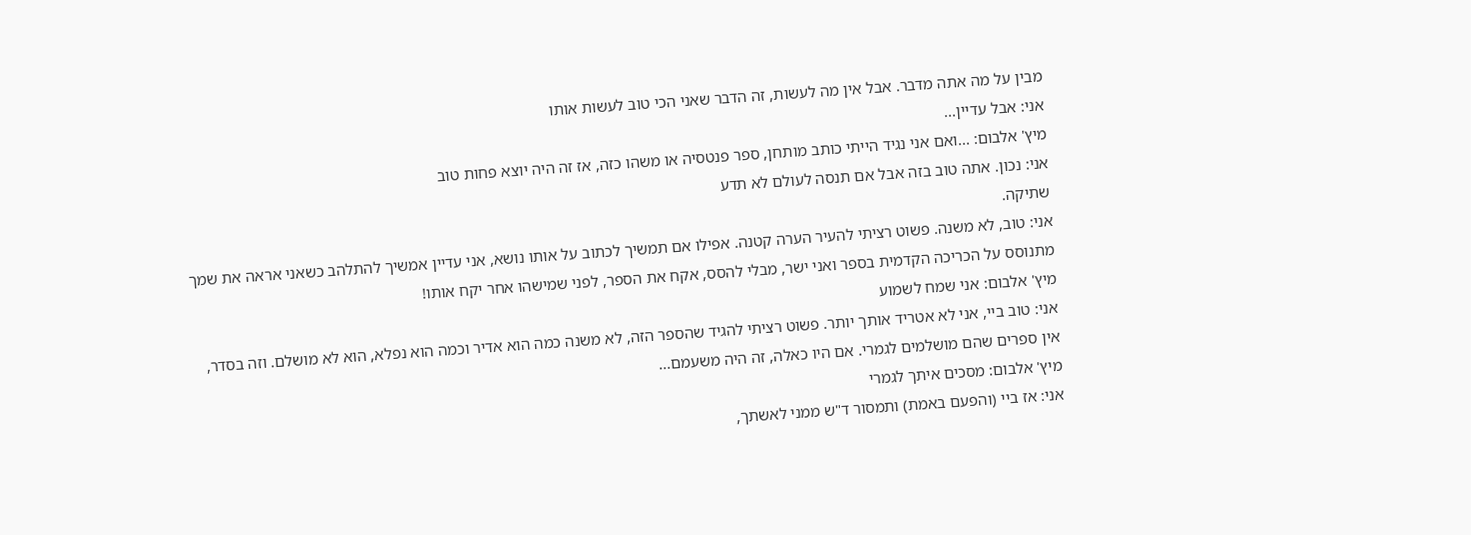מבין על מה אתה מדבר. אבל אין מה לעשות, זה הדבר שאני הכי טוב לעשות אותו
אני: אבל עדיין...
מיץ' אלבום: ...ואם אני נגיד הייתי כותב מותחן, ספר פנטסיה או משהו כזה, אז זה היה יוצא פחות טוב
אני: נכון. אתה טוב בזה אבל אם תנסה לעולם לא תדע
שתיקה.
אני: טוב, לא משנה. פשוט רציתי להעיר הערה קטנה. אפילו אם תמשיך לכתוב על אותו נושא, אני עדיין אמשיך להתלהב כשאני אראה את שמך מתנוסס על הכריכה הקדמית בספר ואני ישר, מבלי להסס, אקח את הספר, לפני שמישהו אחר יקח אותו!
מיץ' אלבום: אני שמח לשמוע
אני: טוב ביי, אני לא אטריד אותך יותר. פשוט רציתי להגיד שהספר הזה, לא משנה כמה הוא אדיר וכמה הוא נפלא, הוא לא מושלם. וזה בסדר, אין ספרים שהם מושלמים לגמרי. אם היו כאלה, זה היה משעמם...
מיץ' אלבום: מסכים איתך לגמרי
אני: אז ביי (והפעם באמת) ותמסור ד"ש ממני לאשתך,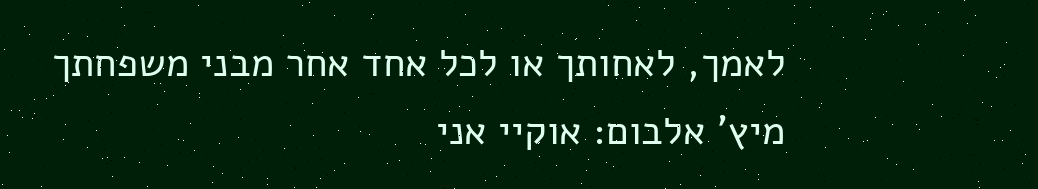לאמך, לאחותך או לכל אחד אחר מבני משפחתך
מיץ' אלבום: אוקיי אני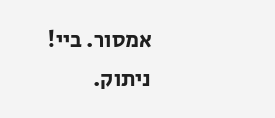אמסור. ביי!
ניתוק.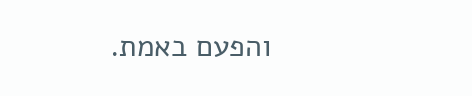והפעם באמת.